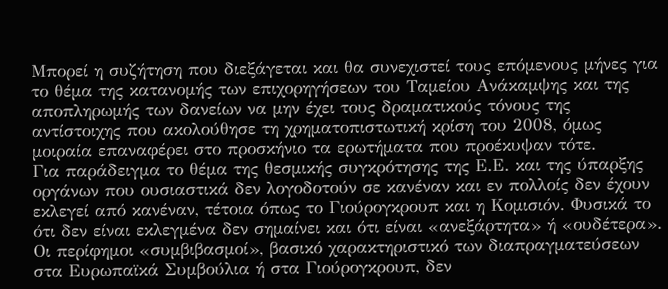Μπορεί η συζήτηση που διεξάγεται και θα συνεχιστεί τους επόμενους μήνες για το θέμα της κατανομής των επιχορηγήσεων του Ταμείου Ανάκαμψης και της αποπληρωμής των δανείων να μην έχει τους δραματικούς τόνους της αντίστοιχης που ακολούθησε τη χρηματοπιστωτική κρίση του 2008, όμως μοιραία επαναφέρει στο προσκήνιο τα ερωτήματα που προέκυψαν τότε.
Για παράδειγμα το θέμα της θεσμικής συγκρότησης της Ε.Ε. και της ύπαρξης οργάνων που ουσιαστικά δεν λογοδοτούν σε κανέναν και εν πολλοίς δεν έχουν εκλεγεί από κανέναν, τέτοια όπως το Γιούρογκρουπ και η Κομισιόν. Φυσικά το ότι δεν είναι εκλεγμένα δεν σημαίνει και ότι είναι «ανεξάρτητα» ή «ουδέτερα».
Οι περίφημοι «συμβιβασμοί», βασικό χαρακτηριστικό των διαπραγματεύσεων στα Ευρωπαϊκά Συμβούλια ή στα Γιούρογκρουπ, δεν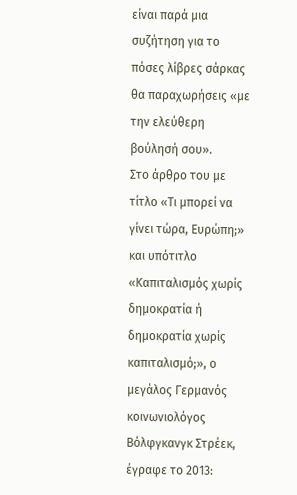είναι παρά μια συζήτηση για το πόσες λίβρες σάρκας θα παραχωρήσεις «με την ελεύθερη βούλησή σου».
Στο άρθρο του με τίτλο «Τι μπορεί να γίνει τώρα, Ευρώπη;» και υπότιτλο «Καπιταλισμός χωρίς δημοκρατία ή δημοκρατία χωρίς καπιταλισμό;», ο μεγάλος Γερμανός κοινωνιολόγος Βόλφγκανγκ Στρέεκ, έγραφε το 2013: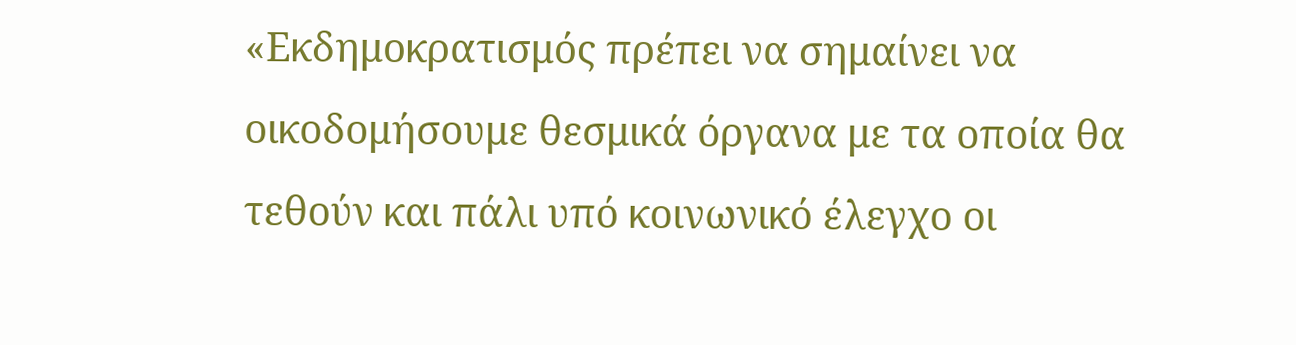«Εκδημοκρατισμός πρέπει να σημαίνει να οικοδομήσουμε θεσμικά όργανα με τα οποία θα τεθούν και πάλι υπό κοινωνικό έλεγχο οι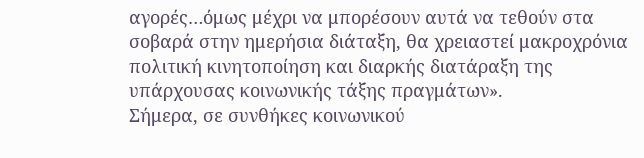αγορές…όμως μέχρι να μπορέσουν αυτά να τεθούν στα σοβαρά στην ημερήσια διάταξη, θα χρειαστεί μακροχρόνια πολιτική κινητοποίηση και διαρκής διατάραξη της υπάρχουσας κοινωνικής τάξης πραγμάτων».
Σήμερα, σε συνθήκες κοινωνικού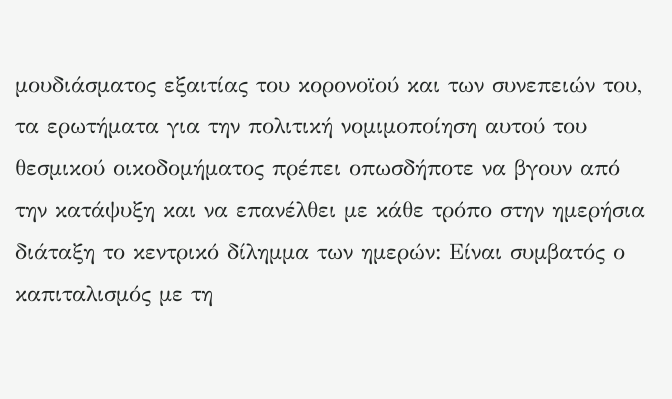μουδιάσματος εξαιτίας του κορονοϊού και των συνεπειών του, τα ερωτήματα για την πολιτική νομιμοποίηση αυτού του θεσμικού οικοδομήματος πρέπει οπωσδήποτε να βγουν από την κατάψυξη και να επανέλθει με κάθε τρόπο στην ημερήσια διάταξη το κεντρικό δίλημμα των ημερών: Είναι συμβατός ο καπιταλισμός με τη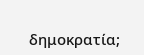δημοκρατία;